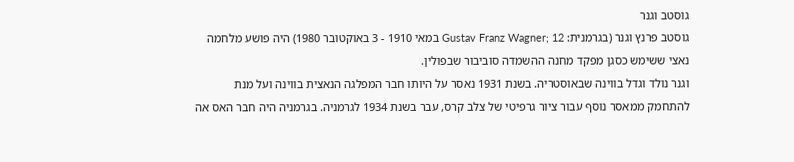גוסטב וגנר
גוסטב פרנץ וגנר (בגרמנית: Gustav Franz Wagner; 12 במאי 1910 - 3 באוקטובר 1980) היה פושע מלחמה נאצי ששימש כסגן מפקד מחנה ההשמדה סוביבור שבפולין.
וגנר נולד וגדל בווינה שבאוסטריה. בשנת 1931 נאסר על היותו חבר המפלגה הנאצית בווינה ועל מנת להתחמק ממאסר נוסף עבור ציור גרפיטי של צלב קרס, עבר בשנת 1934 לגרמניה. בגרמניה היה חבר האס אה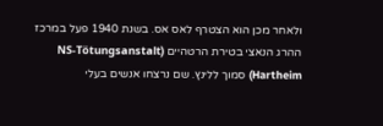ולאחר מכן הוא הצטרף לאס אס. בשנת 1940 פעל במרכז ההרג הנאצי בטירת הרטהיים (NS-Tötungsanstalt Hartheim) סמוך ללינץ. שם נרצחו אנשים בעלי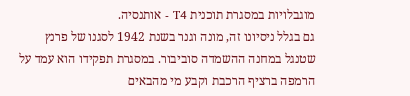מוגבלויות במסגרת תוכנית T4 - אותנסיה.
גם בגלל ניסיונו זה, מונה וגנר בשנת 1942 לסגנו של פרנץ שטנגל במחנה ההשמדה סוביבור. במסגרת תפקידו הוא עמד על הרמפה ברציף הרכבת וקבע מי מהבאים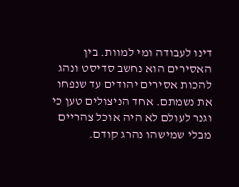דינו לעבודה ומי למוות. בין האסירים הוא נחשב סדיסט ונהג להכות אסירים יהודים עד שנפחו את נשמתם. אחד הניצולים טען כי וגנר לעולם לא היה אוכל צהריים מבלי שמישהו נהרג קודם.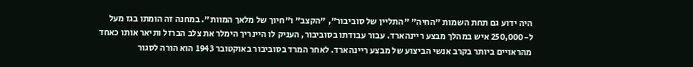היה ידוע גם תחת השמות "החיה" "התליין של סוביבור", "הקצב" ו"חיוך של מלאך המוות". במחנה זה הומתו בגז מעל ל-250,000 איש במהלך מבצע ריינהארד. עבור עבודתו בסוביבור, העניק לו היינריך הימלר את צלב הברזל ותיאר אותו כאחד מהראויים ביותר בקרב אנשי הביצוע של מבצע ריינהארד. לאחר המרד בסוביבור באוקטובר 1943 הוא הורה לסגור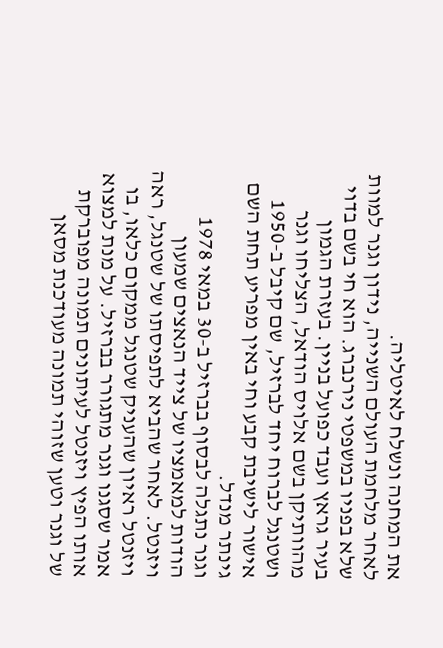את המחנה ונשלח לאיטליה.
לאחר מלחמת העולם השנייה, נידון וגנר למוות שלא בפניו במשפטי נירנברג. הוא חי בשם בדוי בעיר גראץ ועבד כפועל בניין. בעזרת הגמון מהוותיקן בשם אלויס הודאל, הצליחו וגנר ושטנגל לברוח יחד לברזיל, שם קיבל ב-1950 אישור לישיבת קבע וחי באין מפריע תחת השם גינתר מנדל.
וגנר נתגלה לבסוף בברזיל ב-30 במאי 1978 הודות למאמציו של צייד הנאצים שמעון ויזנטל. לאחר שהביא לתפיסתו של שטנגל, ראה ויזנטל ראיון שהעניק שטנגל ממקום כלאו, בו אמר שסגנו וגנר מתגורר בברזיל. על מנת למצוא אותו הפיץ ויזנטל לעיתונים תמונה מפוברקת של וגנר וטען שזוהי תמונה מעודכנת מסאן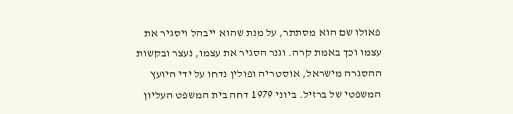פאולו שם הוא מסתתר, על מנת שהוא ייבהל ויסגיר את עצמו וכך באמת קרה. וגנר הסגיר את עצמו, נעצר ובקשות ההסגרה מישראל, אוסטריה ופולין נדחו על ידי היועץ המשפטי של ברזיל. ביוני 1979 דחה בית המשפט העליון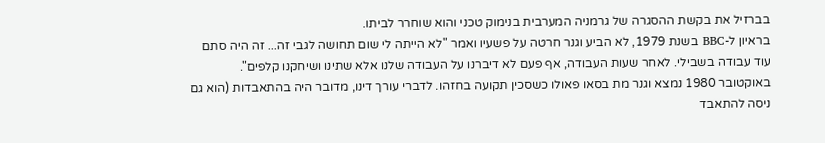בברזיל את בקשת ההסגרה של גרמניה המערבית בנימוק טכני והוא שוחרר לביתו.
בראיון ל-BBC בשנת 1979, לא הביע וגנר חרטה על פשעיו ואמר "לא הייתה לי שום תחושה לגבי זה... זה היה סתם עוד עבודה בשבילי. לאחר שעות העבודה, אף פעם לא דיברנו על העבודה שלנו אלא שתינו ושיחקנו קלפים".
באוקטובר 1980 נמצא וגנר מת בסאו פאולו כשסכין תקועה בחזהו. לדברי עורך דינו, מדובר היה בהתאבדות (הוא גם ניסה להתאבד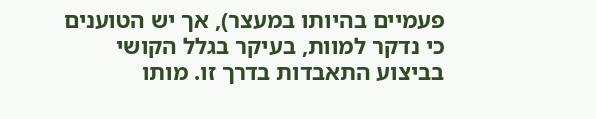פעמיים בהיותו במעצר), אך יש הטוענים כי נדקר למוות, בעיקר בגלל הקושי בביצוע התאבדות בדרך זו. מותו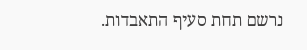נרשם תחת סעיף התאבדות.